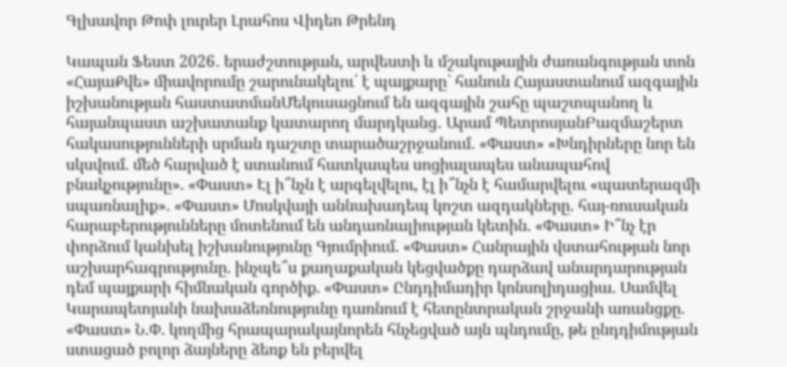Գլխավոր Թոփ լուրեր Լրահոս Վիդեո Թրենդ

Կապան Ֆեստ 2026․ երաժշտության, արվեստի և մշակութային ժառանգության տոն «ՀայաՔվե» միավորումը շարունակելու´ է պայքարը` հանուն Հայաստանում ազգային իշխանության հաստատմանՄեկուսացնում են ազգային շահը պաշտպանող և հայանպաստ աշխատանք կատարող մարդկանց․ Արամ ՊետրոսյանԲազմաշերտ հակասությունների սրման դաշտը տարածաշրջանում. «Փաստ» «Խնդիրները նոր են սկսվում. մեծ հարված է ստանում հատկապես սոցիալապես անապահով բնակչությունը». «Փաստ» Էլ ի՞նչն է արգելվելու, էլ ի՞նչն է համարվելու «պատերազմի սպառնալիք». «Փաստ» Մոսկվայի աննախադեպ կոշտ ազդակները. հայ-ռուսական հարաբերությունները մոտենում են անդառնալիության կետին. «Փաստ» Ի՞նչ էր փորձում կանխել իշխանությունը Գյումրիում. «Փաստ» Հանրային վստահության նոր աշխարհագրությունը. ինչպե՞ս քաղաքական կեցվածքը դարձավ անարդարության դեմ պայքարի հիմնական գործիք. «Փաստ» Ընդդիմադիր կոնսոլիդացիա. Սամվել Կարապետյանի նախաձեռնությունը դառնում է հետընտրական շրջանի առանցքը. «Փաստ» Ն.Փ. կողմից հրապարակայնորեն հնչեցված այն պնդումը, թե ընդդիմության ստացած բոլոր ձայները ձեռք են բերվել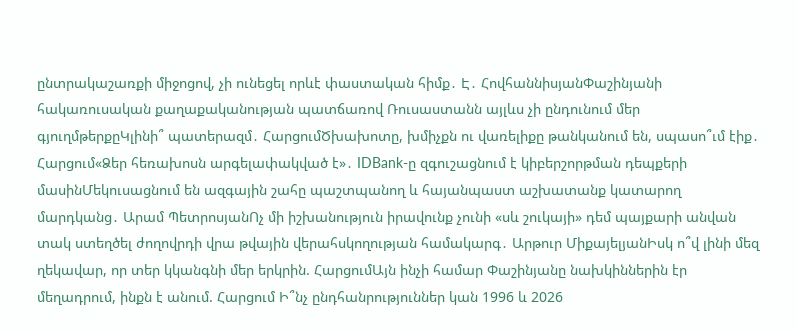ընտրակաշառքի միջոցով, չի ունեցել որևէ փաստական հիմք․ Է․ ՀովհաննիսյանՓաշինյանի հակառուսական քաղաքականության պատճառով Ռուսաստանն այլևս չի ընդունում մեր գյուղմթերքըԿլինի՞ պատերազմ․ ՀարցումԾխախոտը, խմիչքն ու վառելիքը թանկանում են, սպասո՞ւմ էիք․ Հարցում«Ձեր հեռախոսն արգելափակված է»․ IDBank-ը զգուշացնում է կիբերշորթման դեպքերի մասինՄեկուսացնում են ազգային շահը պաշտպանող և հայանպաստ աշխատանք կատարող մարդկանց․ Արամ ՊետրոսյանՈչ մի իշխանություն իրավունք չունի «սև շուկայի» դեմ պայքարի անվան տակ ստեղծել ժողովրդի վրա թվային վերահսկողության համակարգ․ Արթուր ՄիքայելյանԻսկ ո՞վ լինի մեզ ղեկավար, որ տեր կկանգնի մեր երկրին. ՀարցումԱյն ինչի համար Փաշինյանը նախկիններին էր մեղադրում, ինքն է անում. Հարցում Ի՞նչ ընդհանրություններ կան 1996 և 2026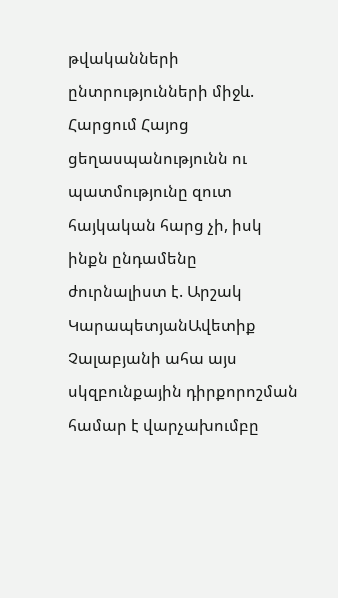թվականների ընտրությունների միջև. Հարցում Հայոց ցեղասպանությունն ու պատմությունը զուտ հայկական հարց չի, իսկ ինքն ընդամենը ժուրնալիստ է. Արշակ ԿարապետյանԱվետիք Չալաբյանի ահա այս սկզբունքային դիրքորոշման համար է վարչախումբը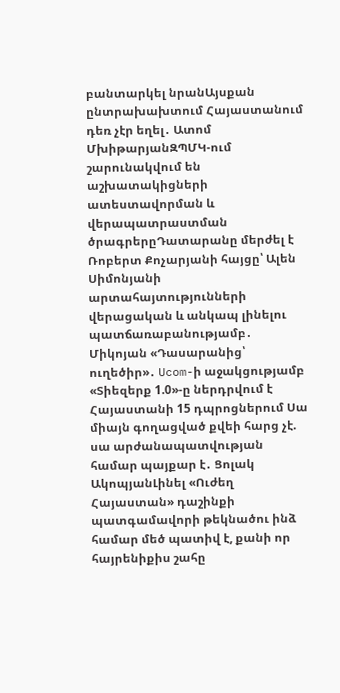բանտարկել նրանԱյսքան ընտրախախտում Հայաստանում դեռ չէր եղել․ Ատոմ ՄխիթարյանԶՊՄԿ-ում շարունակվում են աշխատակիցների ատեստավորման և վերապատրաստման ծրագրերըԴատարանը մերժել է Ռոբերտ Քոչարյանի հայցը՝ Ալեն Սիմոնյանի արտահայտությունների վերացական և անկապ լինելու պատճառաբանությամբ․ Միկոյան «Դասարանից՝ ուղեծիր»․ Ucom-ի աջակցությամբ «Տիեզերք 1.0»-ը ներդրվում է Հայաստանի 15 դպրոցներում Սա միայն գողացված քվեի հարց չէ. սա արժանապատվության համար պայքար է․ Ցոլակ ԱկոպյանԼինել «Ուժեղ Հայաստան» դաշինքի պատգամավորի թեկնածու ինձ համար մեծ պատիվ է, քանի որ հայրենիքիս շահը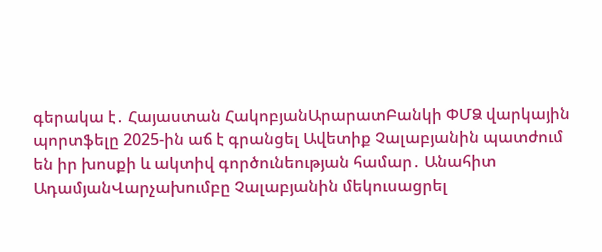գերակա է․ Հայաստան ՀակոբյանԱրարատԲանկի ՓՄՁ վարկային պորտֆելը 2025-ին աճ է գրանցել Ավետիք Չալաբյանին պատժում են իր խոսքի և ակտիվ գործունեության համար․ Անահիտ ԱդամյանՎարչախումբը Չալաբյանին մեկուսացրել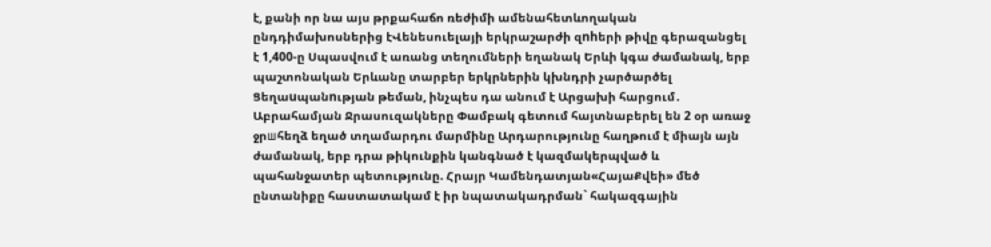է, քանի որ նա այս թրքահաճո ռեժիմի ամենահետևողական ընդդիմախոսներից էՎենեսուելայի երկրաշարժի զnhերի թիվը գերազանցել է 1,400-ը Սպասվում է առանց տեղումների եղանակ Երևի կգա ժամանակ, երբ պաշտոնական Երևանը տարբեր երկրներին կխնդրի չարծարծել Ցեղաuպանnւթյան թեման, ինչպես դա անում է Արցախի հարցում․ Աբրահամյան Ջրասուզակները Փամբակ գետում հայտնաբերել են 2 օր առաջ ջրшհեղձ եղած տղամարդու մարմինը Արդարությունը հաղթում է միայն այն ժամանակ, երբ դրա թիկունքին կանգնած է կազմակերպված և պահանջատեր պետությունը. Հրայր Կամենդատյան«ՀայաՔվեի» մեծ ընտանիքը հաստատակամ է իր նպատակադրման` հակազգային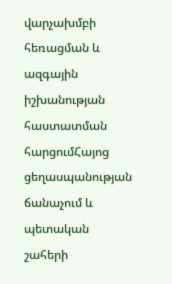վարչախմբի հեռացման և ազգային իշխանության հաստատման հարցումՀայոց ցեղասպանության ճանաչում և պետական շահերի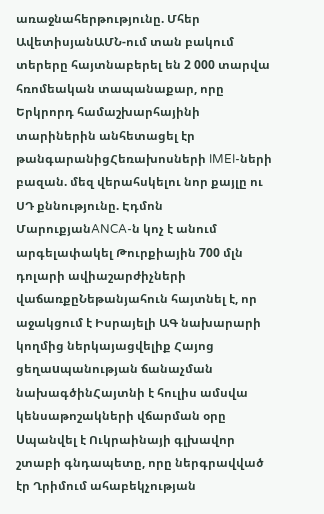առաջնահերթությունը. Մհեր ԱվետիսյանԱՄՆ-ում տան բակում տերերը հայտնաբերել են 2 000 տարվա հռոմեական տապանաքար, որը Երկրորդ համաշխարհայինի տարիներին անհետացել էր թանգարանիցՀեռախոսների IMEI-ների բազան. մեզ վերահսկելու նոր քայլը ու ՍԴ քննությունը. Էդմոն ՄարուքյանANCA-ն կոչ է անում արգելափակել Թուրքիային 700 մլն դոլարի ավիաշարժիչների վաճառքըՆեթանյահուն հայտնել է, որ աջակցում է Իսրայելի ԱԳ նախարարի կողմից ներկայացվելիք Հայոց ցեղաuպանության ճանաչման նախագծինՀայտնի է հուլիս ամսվա կենսաթոշակների վճարման օրը Uպանվել է Ուկրաինայի գլխավոր շտաբի գնդապետը, որը ներգրավված էր Ղրիմում ահաբեկչության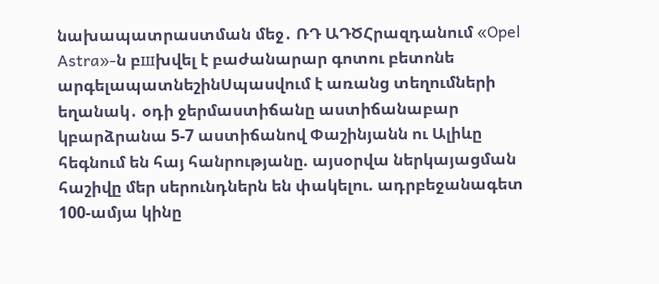նախապատրաստման մեջ․ ՌԴ ԱԴԾՀրազդանում «Opel Astra»-ն բшխվել է բաժանարար գոտու բետոնե արգելապատնեշինՍպասվում է առանց տեղումների եղանակ․ օդի ջերմաստիճանը աստիճանաբար կբարձրանա 5-7 աստիճանով Փաշինյանն ու Ալիևը հեգնում են հայ հանրությանը. այսօրվա ներկայացման հաշիվը մեր սերունդներն են փակելու. ադրբեջանագետ 100-ամյա կինը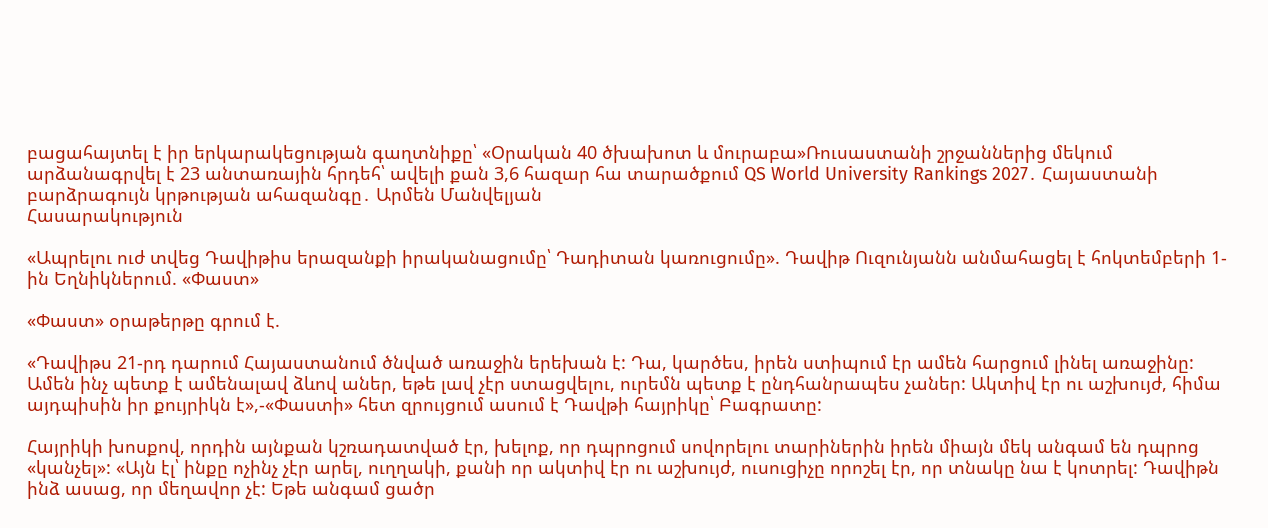բացահայտել է իր երկարակեցության գաղտնիքը՝ «Օրական 40 ծխախոտ և մուրաբա»Ռուսաստանի շրջաններից մեկում արձանագրվել է 23 անտառային հրդեհ՝ ավելի քան 3,6 հազար հա տարածքում QS World University Rankings 2027․ Հայաստանի բարձրագույն կրթության ահազանգը․ Արմեն Մանվելյան
Հասարակություն

«Ապրելու ուժ տվեց Դավիթիս երազանքի իրականացումը՝ Դադիտան կառուցումը». Դավիթ Ուզունյանն անմահացել է հոկտեմբերի 1-ին Եղնիկներում. «Փաստ»

«Փաստ» օրաթերթը գրում է.

«Դավիթս 21-րդ դարում Հայաստանում ծնված առաջին երեխան է: Դա, կարծես, իրեն ստիպում էր ամեն հարցում լինել առաջինը: Ամեն ինչ պետք է ամենալավ ձևով աներ, եթե լավ չէր ստացվելու, ուրեմն պետք է ընդհանրապես չաներ: Ակտիվ էր ու աշխույժ, հիմա այդպիսին իր քույրիկն է»,-«Փաստի» հետ զրույցում ասում է Դավթի հայրիկը՝ Բագրատը:

Հայրիկի խոսքով, որդին այնքան կշռադատված էր, խելոք, որ դպրոցում սովորելու տարիներին իրեն միայն մեկ անգամ են դպրոց «կանչել»: «Այն էլ՝ ինքը ոչինչ չէր արել, ուղղակի, քանի որ ակտիվ էր ու աշխույժ, ուսուցիչը որոշել էր, որ տնակը նա է կոտրել: Դավիթն ինձ ասաց, որ մեղավոր չէ: Եթե անգամ ցածր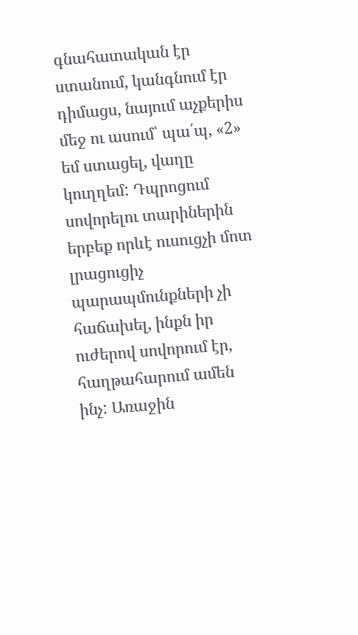գնահատական էր ստանում, կանգնում էր դիմացս, նայում աչքերիս մեջ ու ասում՝ պա՛պ, «2» եմ ստացել, վաղը կուղղեմ: Դպրոցում սովորելու տարիներին երբեք որևէ ուսուցչի մոտ լրացուցիչ պարապմունքների չի հաճախել, ինքն իր ուժերով սովորում էր, հաղթահարում ամեն ինչ: Առաջին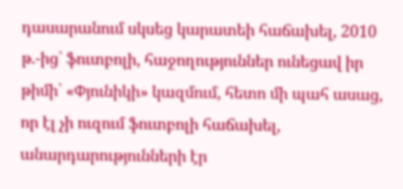դասարանում սկսեց կարատեի հաճախել, 2010 թ.-ից՝ ֆուտբոլի, հաջողություններ ունեցավ իր թիմի՝ «Փյունիկի» կազմում, հետո մի պահ ասաց, որ էլ չի ուզում ֆուտբոլի հաճախել, անարդարությունների էր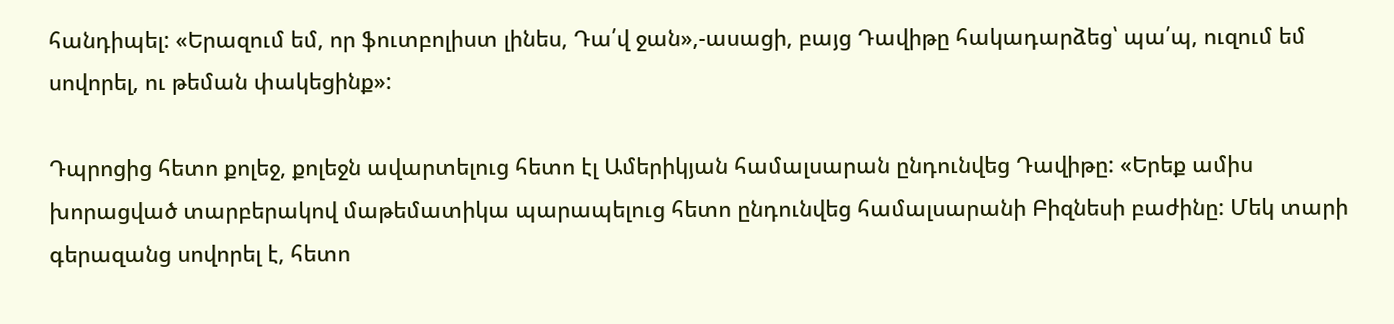հանդիպել: «Երազում եմ, որ ֆուտբոլիստ լինես, Դա՛վ ջան»,-ասացի, բայց Դավիթը հակադարձեց՝ պա՛պ, ուզում եմ սովորել, ու թեման փակեցինք»:

Դպրոցից հետո քոլեջ, քոլեջն ավարտելուց հետո էլ Ամերիկյան համալսարան ընդունվեց Դավիթը: «Երեք ամիս խորացված տարբերակով մաթեմատիկա պարապելուց հետո ընդունվեց համալսարանի Բիզնեսի բաժինը: Մեկ տարի գերազանց սովորել է, հետո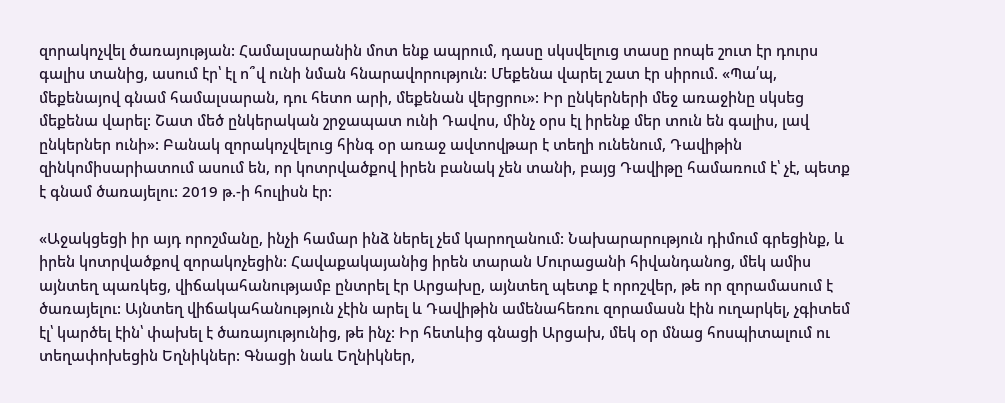զորակոչվել ծառայության: Համալսարանին մոտ ենք ապրում, դասը սկսվելուց տասը րոպե շուտ էր դուրս գալիս տանից, ասում էր՝ էլ ո՞վ ունի նման հնարավորություն: Մեքենա վարել շատ էր սիրում. «Պա՛պ, մեքենայով գնամ համալսարան, դու հետո արի, մեքենան վերցրու»: Իր ընկերների մեջ առաջինը սկսեց մեքենա վարել: Շատ մեծ ընկերական շրջապատ ունի Դավոս, մինչ օրս էլ իրենք մեր տուն են գալիս, լավ ընկերներ ունի»: Բանակ զորակոչվելուց հինգ օր առաջ ավտովթար է տեղի ունենում, Դավիթին զինկոմիսարիատում ասում են, որ կոտրվածքով իրեն բանակ չեն տանի, բայց Դավիթը համառում է՝ չէ, պետք է գնամ ծառայելու: 2019 թ.-ի հուլիսն էր:

«Աջակցեցի իր այդ որոշմանը, ինչի համար ինձ ներել չեմ կարողանում: Նախարարություն դիմում գրեցինք, և իրեն կոտրվածքով զորակոչեցին: Հավաքակայանից իրեն տարան Մուրացանի հիվանդանոց, մեկ ամիս այնտեղ պառկեց, վիճակահանությամբ ընտրել էր Արցախը, այնտեղ պետք է որոշվեր, թե որ զորամասում է ծառայելու: Այնտեղ վիճակահանություն չէին արել և Դավիթին ամենահեռու զորամասն էին ուղարկել, չգիտեմ էլ՝ կարծել էին՝ փախել է ծառայությունից, թե ինչ: Իր հետևից գնացի Արցախ, մեկ օր մնաց հոսպիտալում ու տեղափոխեցին Եղնիկներ: Գնացի նաև Եղնիկներ,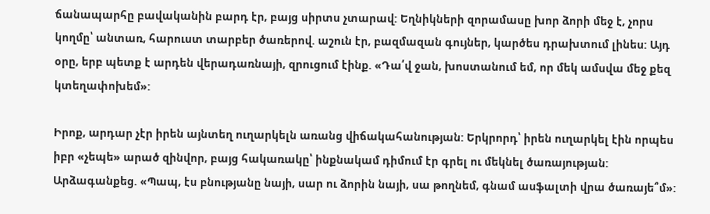ճանապարհը բավականին բարդ էր, բայց սիրտս չտարավ: Եղնիկների զորամասը խոր ձորի մեջ է, չորս կողմը՝ անտառ, հարուստ տարբեր ծառերով. աշուն էր, բազմազան գույներ, կարծես դրախտում լինես: Այդ օրը, երբ պետք է արդեն վերադառնայի, զրուցում էինք. «Դա՛վ ջան, խոստանում եմ, որ մեկ ամսվա մեջ քեզ կտեղափոխեմ»:

Իրոք, արդար չէր իրեն այնտեղ ուղարկելն առանց վիճակահանության: Երկրորդ՝ իրեն ուղարկել էին որպես իբր «չեպե» արած զինվոր, բայց հակառակը՝ ինքնակամ դիմում էր գրել ու մեկնել ծառայության: Արձագանքեց. «Պապ, էս բնությանը նայի, սար ու ձորին նայի, սա թողնեմ, գնամ ասֆալտի վրա ծառայե՞մ»: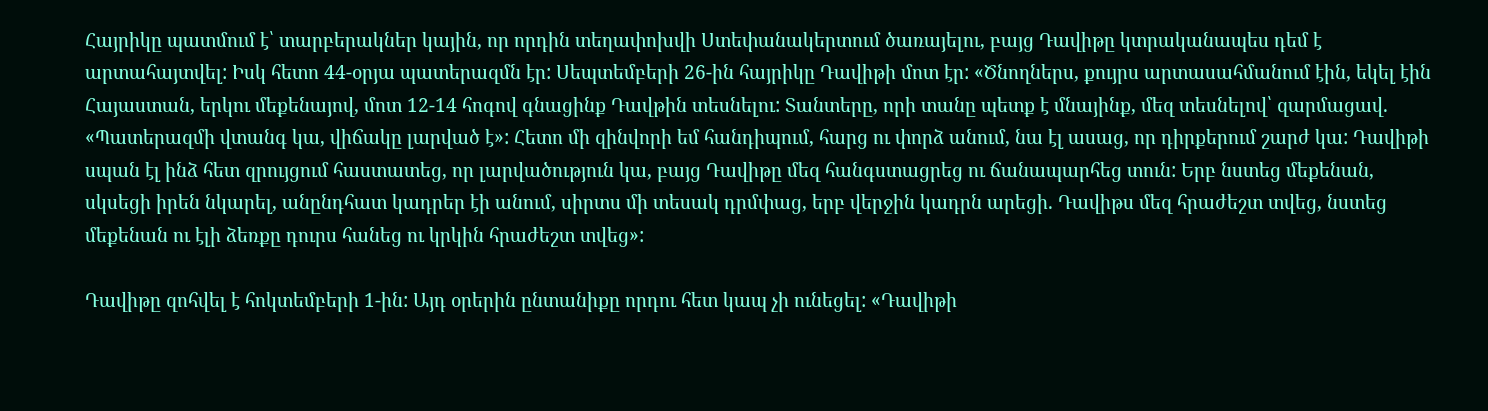Հայրիկը պատմում է՝ տարբերակներ կային, որ որդին տեղափոխվի Ստեփանակերտում ծառայելու, բայց Դավիթը կտրականապես դեմ է արտահայտվել: Իսկ հետո 44-օրյա պատերազմն էր: Սեպտեմբերի 26-ին հայրիկը Դավիթի մոտ էր: «Ծնողներս, քույրս արտասահմանում էին, եկել էին Հայաստան, երկու մեքենայով, մոտ 12-14 հոգով գնացինք Դավթին տեսնելու: Տանտերը, որի տանը պետք է մնայինք, մեզ տեսնելով՝ զարմացավ. «Պատերազմի վտանգ կա, վիճակը լարված է»: Հետո մի զինվորի եմ հանդիպում, հարց ու փորձ անում, նա էլ ասաց, որ դիրքերում շարժ կա: Դավիթի սպան էլ ինձ հետ զրույցում հաստատեց, որ լարվածություն կա, բայց Դավիթը մեզ հանգստացրեց ու ճանապարհեց տուն: Երբ նստեց մեքենան, սկսեցի իրեն նկարել, անընդհատ կադրեր էի անում, սիրտս մի տեսակ դրմփաց, երբ վերջին կադրն արեցի. Դավիթս մեզ հրաժեշտ տվեց, նստեց մեքենան ու էլի ձեռքը դուրս հանեց ու կրկին հրաժեշտ տվեց»:

Դավիթը զոհվել է հոկտեմբերի 1-ին: Այդ օրերին ընտանիքը որդու հետ կապ չի ունեցել: «Դավիթի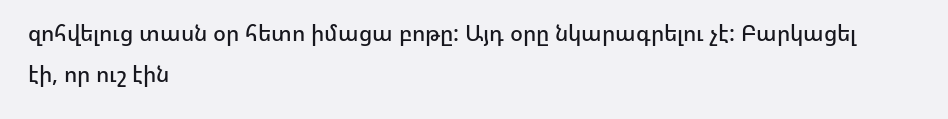զոհվելուց տասն օր հետո իմացա բոթը: Այդ օրը նկարագրելու չէ: Բարկացել էի, որ ուշ էին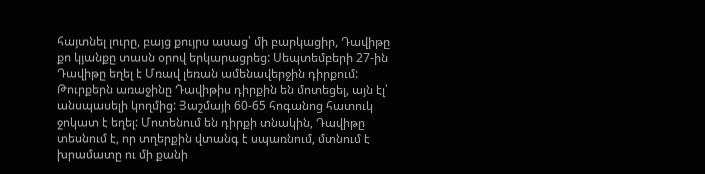հայտնել լուրը, բայց քույրս ասաց՝ մի բարկացիր, Դավիթը քո կյանքը տասն օրով երկարացրեց: Սեպտեմբերի 27-ին Դավիթը եղել է Մռավ լեռան ամենավերջին դիրքում: Թուրքերն առաջինը Դավիթիս դիրքին են մոտեցել, այն էլ՝ անսպասելի կողմից: Յաշմայի 60-65 հոգանոց հատուկ ջոկատ է եղել: Մոտենում են դիրքի տնակին, Դավիթը տեսնում է, որ տղերքին վտանգ է սպառնում, մտնում է խրամատը ու մի քանի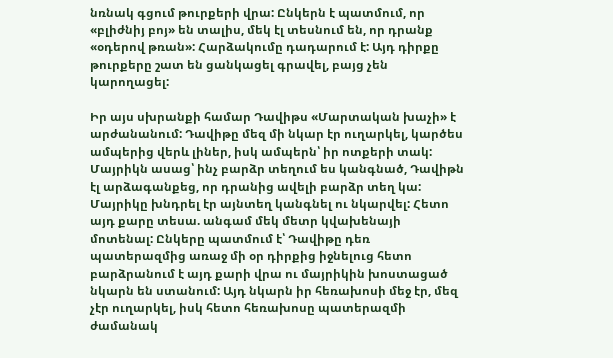նռնակ գցում թուրքերի վրա: Ընկերն է պատմում, որ «բլիժնիյ բոյ» են տալիս, մեկ էլ տեսնում են, որ դրանք «օդերով թռան»: Հարձակումը դադարում է: Այդ դիրքը թուրքերը շատ են ցանկացել գրավել, բայց չեն կարողացել:

Իր այս սխրանքի համար Դավիթս «Մարտական խաչի» է արժանանում: Դավիթը մեզ մի նկար էր ուղարկել, կարծես ամպերից վերև լիներ, իսկ ամպերն՝ իր ոտքերի տակ: Մայրիկն ասաց՝ ինչ բարձր տեղում ես կանգնած, Դավիթն էլ արձագանքեց, որ դրանից ավելի բարձր տեղ կա: Մայրիկը խնդրել էր այնտեղ կանգնել ու նկարվել: Հետո այդ քարը տեսա. անգամ մեկ մետր կվախենայի մոտենալ: Ընկերը պատմում է՝ Դավիթը դեռ պատերազմից առաջ մի օր դիրքից իջնելուց հետո բարձրանում է այդ քարի վրա ու մայրիկին խոստացած նկարն են ստանում: Այդ նկարն իր հեռախոսի մեջ էր, մեզ չէր ուղարկել, իսկ հետո հեռախոսը պատերազմի ժամանակ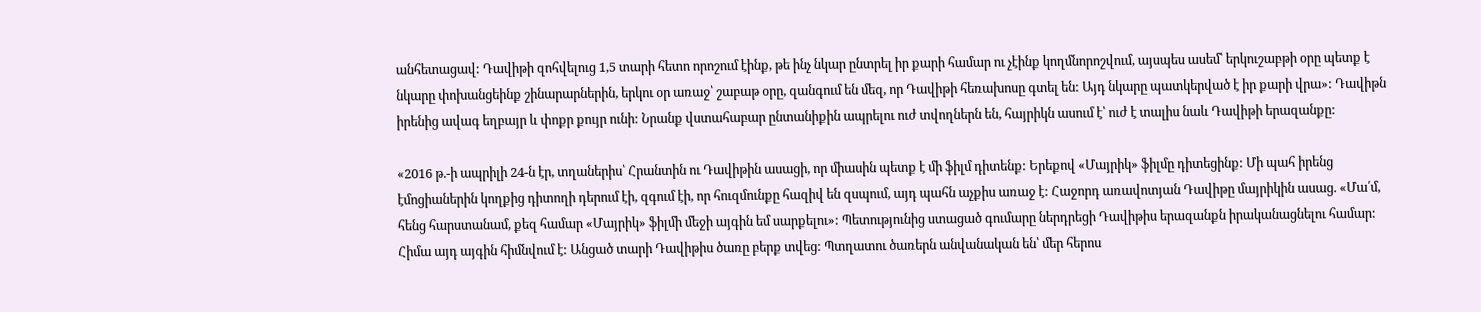անհետացավ: Դավիթի զոհվելուց 1,5 տարի հետո որոշում էինք, թե ինչ նկար ընտրել իր քարի համար ու չէինք կողմնորոշվում, այսպես ասեմ՝ երկուշաբթի օրը պետք է նկարը փոխանցեինք շինարարներին, երկու օր առաջ՝ շաբաթ օրը, զանգում են մեզ, որ Դավիթի հեռախոսը գտել են: Այդ նկարը պատկերված է իր քարի վրա»: Դավիթն իրենից ավագ եղբայր և փոքր քույր ունի: Նրանք վստահաբար ընտանիքին ապրելու ուժ տվողներն են, հայրիկն ասում է՝ ուժ է տալիս նաև Դավիթի երազանքը:

«2016 թ.-ի ապրիլի 24-ն էր, տղաներիս՝ Հրանտին ու Դավիթին ասացի, որ միասին պետք է մի ֆիլմ դիտենք: Երեքով «Մայրիկ» ֆիլմը դիտեցինք: Մի պահ իրենց էմոցիաներին կողքից դիտողի դերում էի, զգում էի, որ հուզմունքը հազիվ են զսպում, այդ պահն աչքիս առաջ է: Հաջորդ առավոտյան Դավիթը մայրիկին ասաց. «Մա՛մ, հենց հարստանամ, քեզ համար «Մայրիկ» ֆիլմի մեջի այգին եմ սարքելու»: Պետությունից ստացած գումարը ներդրեցի Դավիթիս երազանքն իրականացնելու համար: Հիմա այդ այգին հիմնվում է: Անցած տարի Դավիթիս ծառը բերք տվեց: Պտղատու ծառերն անվանական են՝ մեր հերոս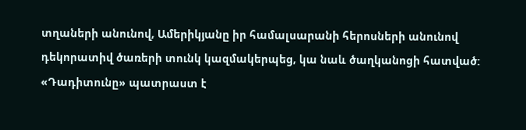տղաների անունով, Ամերիկյանը իր համալսարանի հերոսների անունով դեկորատիվ ծառերի տունկ կազմակերպեց, կա նաև ծաղկանոցի հատված: «Դադիտունը» պատրաստ է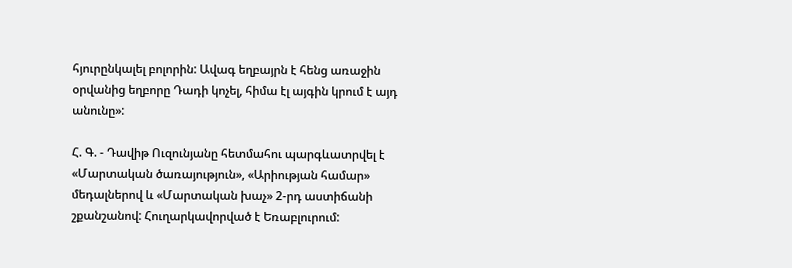հյուրընկալել բոլորին: Ավագ եղբայրն է հենց առաջին օրվանից եղբորը Դադի կոչել, հիմա էլ այգին կրում է այդ անունը»:

Հ. Գ. - Դավիթ Ուզունյանը հետմահու պարգևատրվել է «Մարտական ծառայություն», «Արիության համար» մեդալներով և «Մարտական խաչ» 2-րդ աստիճանի շքանշանով: Հուղարկավորված է Եռաբլուրում: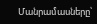Մանրամասները՝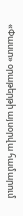«Փաստ» օրաթերթի այսօրվա համարում